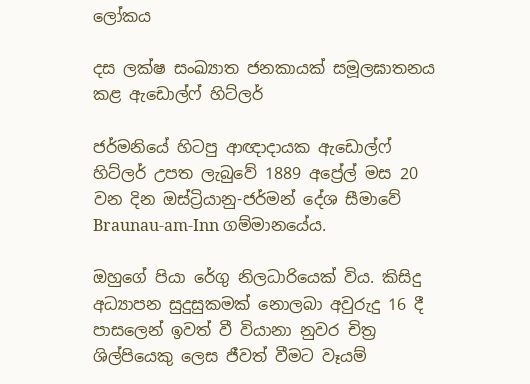ලෝකය

දස ලක්ෂ සංඛ්‍යාත ජනකායක් සමූලඝාතනය කළ ඇඩොල්ෆ් හිට්ලර්

ජර්මනියේ හිටපු ආඥාදායක ඇඩොල්ෆ් හිට්ලර් උපත ලැබුවේ 1889 අප්‍රේල් මස 20 වන දින ඔස්ට්‍රියානු-ජර්මන් දේශ සීමාවේ Braunau-am-Inn ගම්මානයේය.

ඔහුගේ පියා රේගු නිලධාරියෙක් විය. කිසිදු අධ්‍යාපන සුදුසුකමක් නොලබා අවුරුදු 16 දී පාසලෙන් ඉවත් වී වියානා නුවර චිත්‍ර ශිල්පියෙකු ලෙස ජීවත් වීමට වෑයම්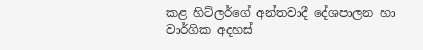කළ හිට්ලර්ගේ අන්තවාදී දේශපාලන හා වාර්ගික අදහස්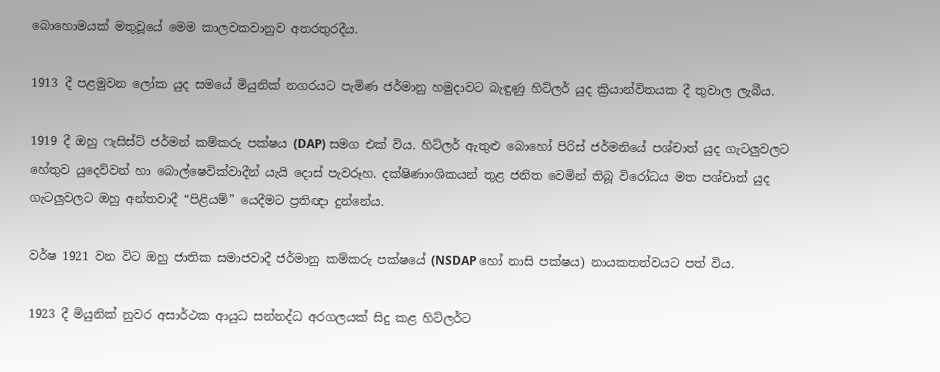බොහොමයක් මතුවූයේ මෙම කාලවකවානුව අතරතුරදීය.

1913 දී පළමුවන ලෝක යුද සමයේ මියුනික් නගරයට පැමිණ ජර්මානු හමුදාවට බැඳුණු හිට්ලර් යුද ක්‍රියාන්විතයක දී තුවාල ලැබීය.

1919 දී ඔහු ෆැසිස්ට් ජර්මන් කම්කරු පක්ෂය (DAP) සමග එක් විය. හිට්ලර් ඇතුළු බොහෝ පිරිස් ජර්මනියේ පශ්චාත් යුද ගැටලුවලට හේතුව යුදෙව්වන් හා බොල්ෂෙවික්වාදීන් යැයි දොස් පැවරූහ. දක්ෂිණාංශිකයන් තුළ ජනිත වෙමින් තිබූ විරෝධය මත පශ්චාත් යුද ගැටලුවලට ඔහු අන්තවාදී “පිළියම්” යෙදීමට ප්‍රතිඥා දුන්නේය.

වර්ෂ 1921 වන විට ඔහු ජාතික සමාජවාදී ජර්මානු කම්කරු පක්ෂයේ (NSDAP හෝ නාසි පක්ෂය) නායකතත්වයට පත් විය.

1923 දී මියුනික් නුවර අසාර්ථක ආයුධ සන්නද්ධ අරගලයක් සිදු කළ හිට්ලර්ට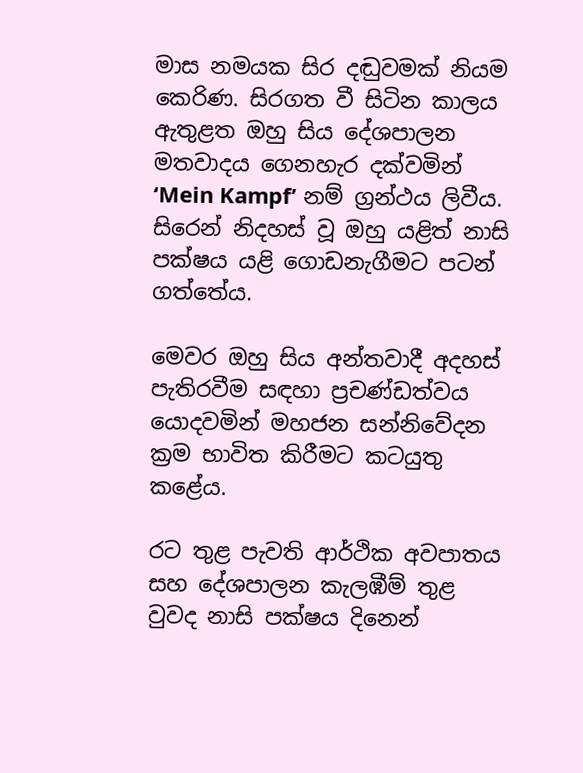මාස නමයක සිර දඬුවමක් නියම කෙරිණ. සිරගත වී සිටින කාලය ඇතුළත ඔහු සිය දේශපාලන මතවාදය ගෙනහැර දක්වමින් ‘Mein Kampf’ නම් ග්‍රන්ථය ලිවීය. සිරෙන් නිදහස් වූ ඔහු යළිත් නාසි පක්ෂය යළි ගොඩනැගීමට පටන් ගත්තේය.

මෙවර ඔහු සිය අන්තවාදී අදහස් පැතිරවීම සඳහා ප්‍රචණ්ඩත්වය යොදවමින් මහජන සන්නිවේදන ක්‍රම භාවිත කිරීමට කටයුතු කළේය.

රට තුළ පැවති ආර්ථික අවපාතය සහ දේශපාලන කැලඹීම් තුළ වුවද නාසි පක්ෂය දිනෙන්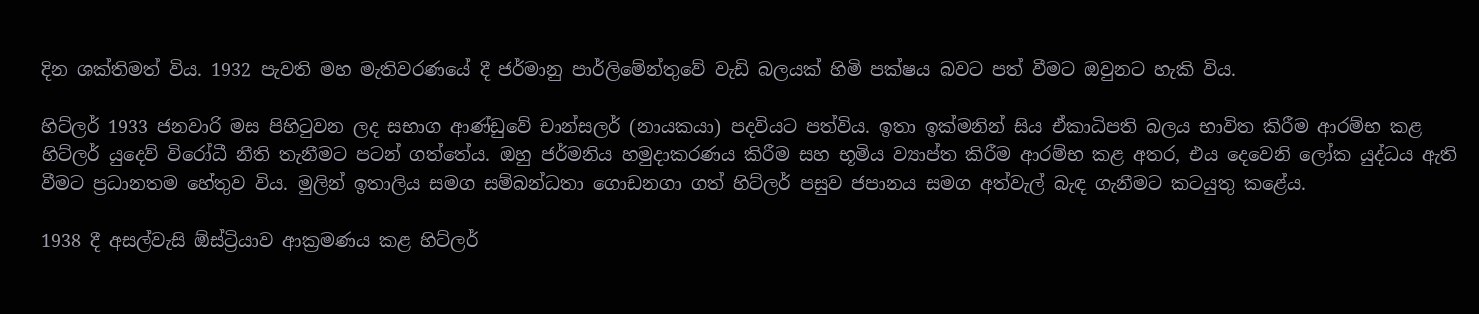දින ශක්තිමත් විය. 1932 පැවති මහ මැතිවරණයේ දී ජර්මානු පාර්ලිමේන්තුවේ වැඩි බලයක් හිමි පක්ෂය බවට පත් වීමට ඔවුනට හැකි විය.

හිට්ලර් 1933 ජනවාරි මස පිහිටුවන ලද සභාග ආණ්ඩුවේ චාන්සලර් (නායකයා) පදවියට පත්විය. ඉතා ඉක්මනින් සිය ඒකාධිපති බලය භාවිත කිරීම ආරම්භ කළ හිට්ලර් යුදෙව් විරෝධී නීති තැනීමට පටන් ගත්තේය. ඔහු ජර්මනිය හමුදාකරණය කිරීම සහ භූමිය ව්‍යාප්ත කිරීම ආරම්භ කළ අතර, එය දෙවෙනි ලෝක යුද්ධය ඇති වීමට ප්‍රධානතම හේතුව විය. මුලින් ඉතාලිය සමග සම්බන්ධතා ගොඩනගා ගත් හිට්ලර් පසුව ජපානය සමග අත්වැල් බැඳ ගැනීමට කටයුතු කළේය.

1938 දී අසල්වැසි ඕස්ට්‍රියාව ආක්‍රමණය කළ හිට්ලර්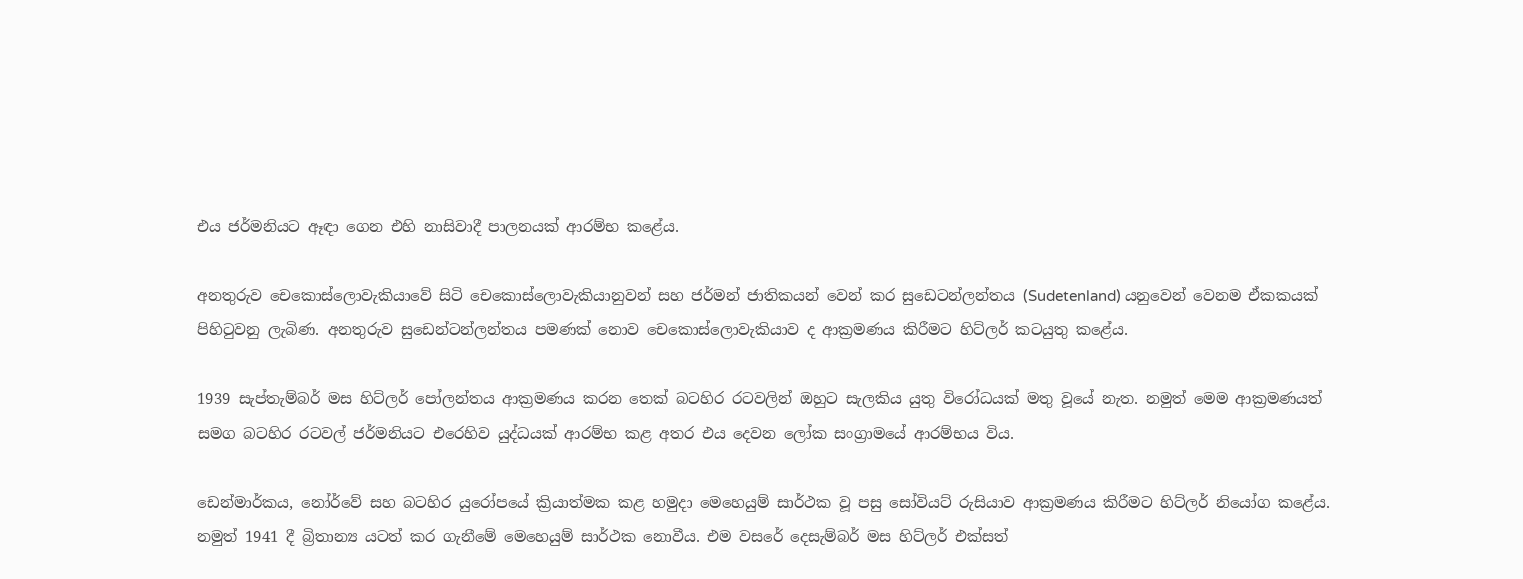එය ජර්මනියට ඈඳා ගෙන එහි නාසිවාදී පාලනයක් ආරම්භ කළේය.

අනතුරුව චෙකොස්ලොවැකියාවේ සිටි චෙකොස්ලොවැකියානුවන් සහ ජර්මන් ජාතිකයන් වෙන් කර සුඩෙටන්ලන්තය (Sudetenland) යනුවෙන් වෙනම ඒකකයක් පිහිටුවනු ලැබිණ. අනතුරුව සුඩෙන්ටන්ලන්තය පමණක් නොව චෙකොස්ලොවැකියාව ද ආක්‍රමණය කිරීමට හිට්ලර් කටයුතු කළේය.

1939 සැප්තැම්බර් මස හිට්ලර් පෝලන්තය ආක්‍රමණය කරන තෙක් බටහිර රටවලින් ඔහුට සැලකිය යුතු විරෝධයක් මතු වූයේ නැත. නමුත් මෙම ආක්‍රමණයත් සමග බටහිර රටවල් ජර්මනියට එරෙහිව යුද්ධයක් ආරම්භ කළ අතර එය දෙවන ලෝක සංග්‍රාමයේ ආරම්භය විය.

ඩෙන්මාර්කය, නෝර්වේ සහ බටහිර යුරෝපයේ ක්‍රියාත්මක කළ හමුදා මෙහෙයුම් සාර්ථක වූ පසු සෝවියට් රුසියාව ආක්‍රමණය කිරීමට හිට්ලර් නියෝග කළේය. නමුත් 1941 දී බ්‍රිතාන්‍ය යටත් කර ගැනීමේ මෙහෙයුම් සාර්ථක නොවීය. එම වසරේ දෙසැම්බර් මස හිට්ලර් එක්සත්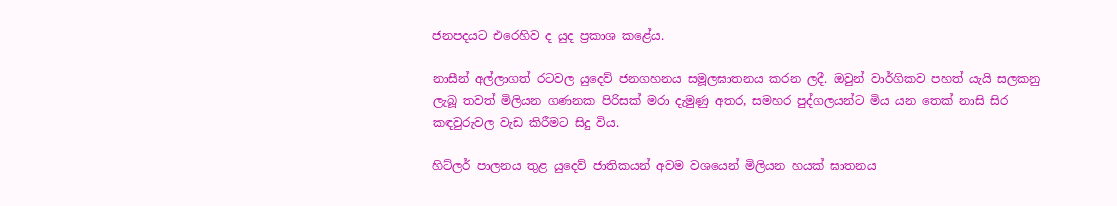ජනපදයට එරෙහිව ද යුද ප්‍රකාශ කළේය.

නාසීන් අල්ලාගත් රටවල යුදෙව් ජනගහනය සමූලඝාතනය කරන ලදී. ඔවුන් වාර්ගිකව පහත් යැයි සලකනු ලැබූ තවත් මිලියන ගණනක පිරිසක් මරා දැමුණු අතර, සමහර පුද්ගලයන්ට මිය යන තෙක් නාසි සිර කඳවුරුවල වැඩ කිරීමට සිදු විය.

හිට්ලර් පාලනය තුළ යුදෙව් ජාතිකයන් අවම වශයෙන් මිලියන හයක් ඝාතනය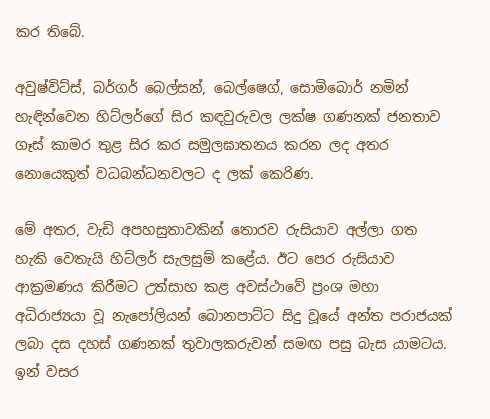කර තිබේ.

අවුෂ්විට්ස්, බර්ගර් බෙල්සන්, බෙල්ෂෙග්, සොමිබොර් නමින් හැඳින්වෙන හිට්ලර්ගේ සිර කඳවුරුවල ලක්ෂ ගණනක් ජනතාව ගෑස් කාමර තුළ සිර කර සමුලඝාතනය කරන ලද අතර නොයෙකුත් වධබන්ධනවලට ද ලක් කෙරිණ.

මේ අතර, වැඩි අපහසුතාවකින් තොරව රුසියාව අල්ලා ගත හැකි වෙතැයි හිට්ලර් සැලසුම් කළේය. ඊට පෙර රුසියාව ආක්‍රමණය කිරීමට උත්සාහ කළ අවස්ථාවේ ප්‍රංශ මහා අධිරාජ්‍යයා වූ නැපෝලියන් බොනපාට්ට සිදු වූයේ අන්ත පරාජයක් ලබා දස දහස් ගණනක් තුවාලකරුවන් සමඟ පසු බැස යාමටය. ඉන් වසර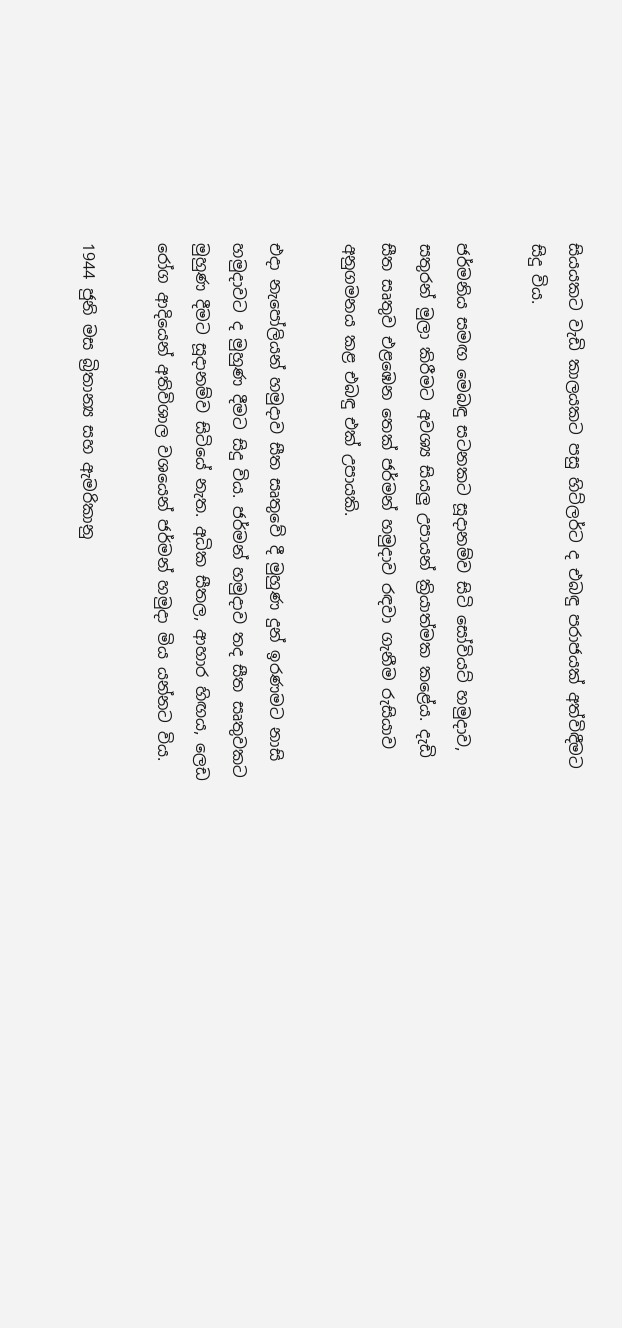සියයකට වැඩි කාලයකට පසු හිට්ලර්ට ද එබඳු පරාජයක් අත්විඳීමට සිදු විය.

ජර්මනිය සමඟ මෙබඳු සටනකට සූදානම්ව සිටි සෝවියට් හමුදාව, සතුරන් මුලා කිරීමට අවශ්‍ය සියලු උපායන් ක්‍රියාත්මක කළේය. දැඩි සීත සෘතුව එළඹෙන තෙක් ජර්මන් හමුදාව රඳවා ගැනීම රුසියාව අනුගමනය කළ එබඳු එක් උපායකි.

එදා නැපෝලියන් හමුදාව සීත සෘතුවේ දී මුහුණ දුන් ඉරණමට නාසි හමුදාවට ද මුහුණ දීමට සිදු විය. ජර්මන් හමුදාව තද සීත සෘතුවකට මුහුණ දීමට සූදානම්ව සිටියේ නැත. අධික සීතල, ආහාර හිඟය, ලෙඩ රෝග ආදියෙන් අතිවිශාල වශයෙන් ජර්මන් හමුදා මිය යන්නට විය.

1944 ජුනි මස බ්‍රිතාන්‍ය සහ ඇමරිකානු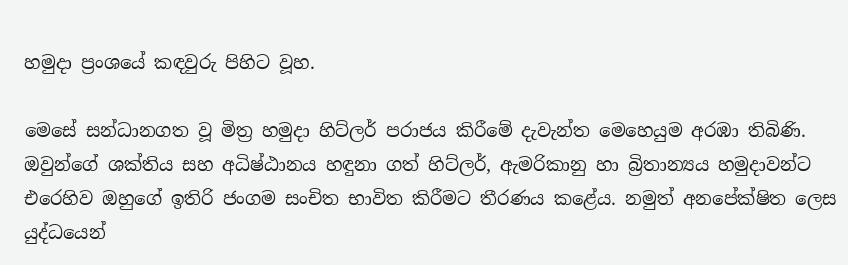හමුදා ප්‍රංශයේ කඳවුරු පිහිට වූහ.

මෙසේ සන්ධානගත වූ මිත්‍ර හමුදා හිට්ලර් පරාජය කිරීමේ දැවැන්ත මෙහෙයුම අරඹා තිබිණි. ඔවුන්ගේ ශක්තිය සහ අධිෂ්ඨානය හඳුනා ගත් හිට්ලර්, ඇමරිකානු හා බ්‍රිතාන්‍යය හමුදාවන්ට එරෙහිව ඔහුගේ ඉතිරි ජංගම සංචිත භාවිත කිරීමට තීරණය කළේය. නමුත් අනපේක්ෂිත ලෙස යුද්ධයෙන්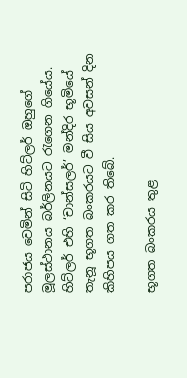පරාජය වෙමින් සිටි හිට්ලර් ඔහුගේ මූලස්ථානය බර්ලිනයට රැගෙන ගියේය. හිට්ලර් එහි ‘චාන්සලර්’ මන්දිර භූමියේ තැනූ භූගත බංකරයට වී සිය අවසන් දින කිහිපය ගත කර තිබේ.

භූගත බංකරය තුළ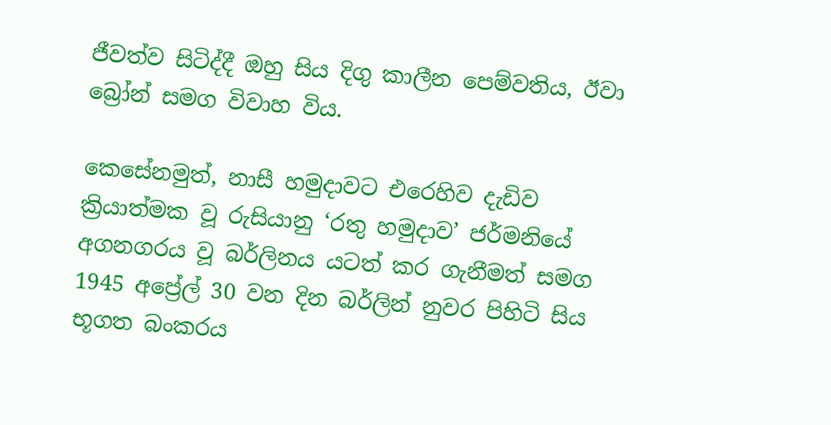ජීවත්ව සිටිද්දී ඔහු සිය දිගු කාලීන පෙම්වතිය, ඊවා බ්‍රෝන් සමග විවාහ විය.

කෙසේනමුත්, නාසී හමුදාවට එරෙහිව දැඩිව ක්‍රියාත්මක වූ රුසියානු ‘රතු හමුදාව’ ජර්මනියේ අගනගරය වූ බර්ලිනය යටත් කර ගැනීමත් සමග 1945 අප්‍රේල් 30 වන දින බර්ලින් නුවර පිහිටි සිය භූගත බංකරය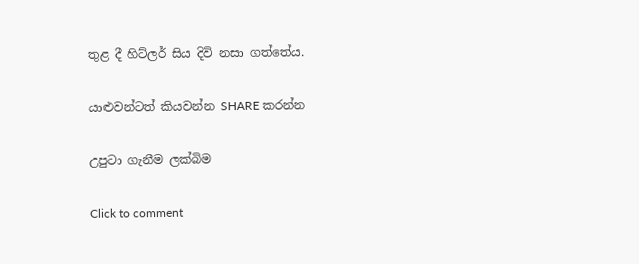තුළ දී හිට්ලර් සිය දිවි නසා ගත්තේය.

යාළුවන්ටත් කියවන්න SHARE කරන්න

උපුටා ගැනීම ලක්බිම

Click to comment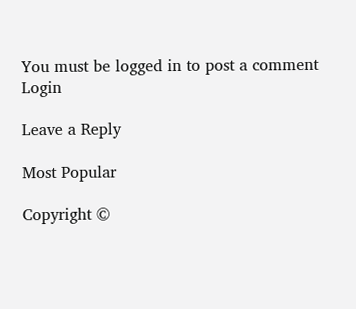You must be logged in to post a comment Login

Leave a Reply

Most Popular

Copyright ©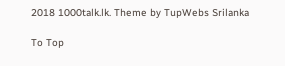2018 1000talk.lk. Theme by TupWebs Srilanka

To Top